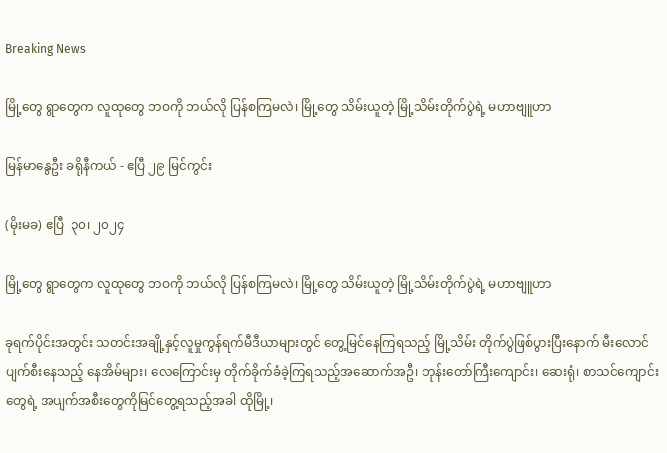Breaking News

မြို့တွေ ရွာတွေက လူထုတွေ ဘဝကို ဘယ်လို ပြန်စကြမလဲ၊ မြို့တွေ သိမ်းယူတဲ့ မြို့သိမ်းတိုက်ပွဲရဲ့ မဟာဗျူဟာ

မြန်မာနွေဦး ခရိုနီကယ် - ဧပြီ ၂၉ မြင်ကွင်း

(မိုးမခ) ဧပြီ  ၃၀၊ ၂၀၂၄

မြို့တွေ ရွာတွေက လူထုတွေ ဘဝကို ဘယ်လို ပြန်စကြမလဲ၊ မြို့တွေ သိမ်းယူတဲ့ မြို့သိမ်းတိုက်ပွဲရဲ့ မဟာဗျူဟာ

ခုရက်ပိုင်းအတွင်း သတင်းအချို့နှင့်လူမှုကွန်ရက်မီဒီယာများတွင် တွေ့မြင်နေကြရသည့် မြို့သိမ်း တိုက်ပွဲဖြစ်ပွားပြီးနောက် မီးလောင်ပျက်စီးနေသည့် နေအိမ်များ၊ လေကြောင်းမှ တိုက်ခိုက်ခံခဲ့ကြရသည့်အဆောက်အဦ၊ ဘုန်းတော်ကြီးကျောင်း၊ ဆေးရုံ၊ စာသင်ကျောင်းတွေရဲ့ အပျက်အစီးတွေကိုမြင်တွေ့ရသည့်အခါ ထိုမြို့၊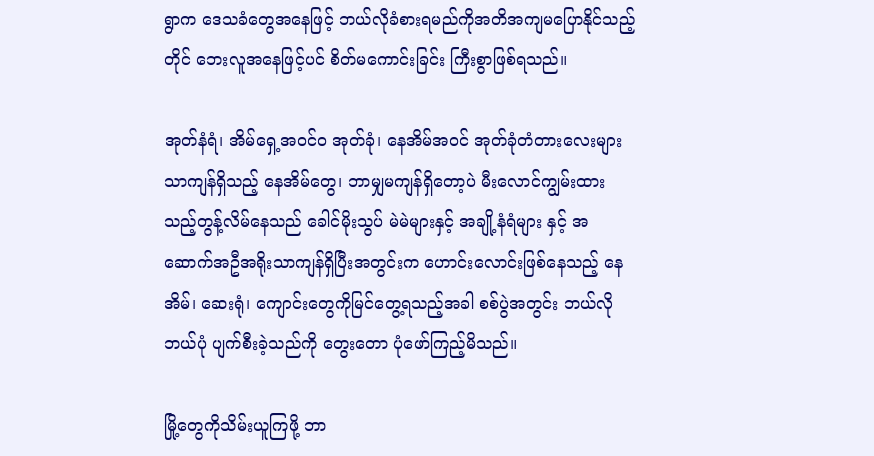ရွာက ဒေသခံတွေအနေဖြင့် ဘယ်လိုခံစားရမည်ကိုအတိအကျမပြောနိုင်သည့်တိုင် ဘေးလူအနေဖြင့်ပင် စိတ်မကောင်းခြင်း ကြီးစွာဖြစ်ရသည်။

အုတ်နံရံ၊ အိမ်ရှေ့အဝင်ဝ အုတ်ခုံ၊ နေအိမ်အဝင် အုတ်ခုံတံတားလေးများသာကျန်ရှိသည့် နေအိမ်တွေ၊ ဘာမျှမကျန်ရှိတော့ပဲ မီးလောင်ကျွမ်းထားသည့်တွန့်လိမ်နေသည် ခေါင်မိုးသွပ် မဲမဲများနှင့် အချို့နံရံများ နှင့် အဆောက်အဦအရိုးသာကျန်ရှိပြီးအတွင်းက ဟောင်းလောင်းဖြစ်နေသည့် နေ အိမ်၊ ဆေးရုံ၊ ကျောင်းတွေကိုမြင်တွေ့ရသည့်အခါ စစ်ပွဲအတွင်း ဘယ်လိုဘယ်ပုံ ပျက်စီးခဲ့သည်ကို တွေးတော ပုံဖော်ကြည့်မိသည်။

မြို့တွေကိုသိမ်းယူကြဖို့ ဘာ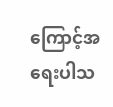ကြောင့်အရေးပါသ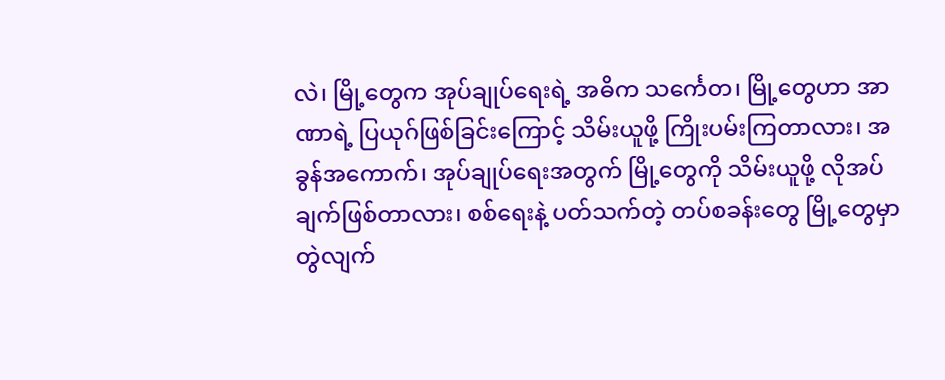လဲ၊ မြို့တွေက အုပ်ချုပ်ရေးရဲ့ အဓိက သင်္ကေတ၊ မြို့တွေဟာ အာဏာရဲ့ ပြယုဂ်ဖြစ်ခြင်းကြောင့် သိမ်းယူဖို့ ကြိုးပမ်းကြတာလား၊ အခွန်အကောက်၊ အုပ်ချုပ်ရေးအတွက် မြို့တွေကို သိမ်းယူဖို့ လိုအပ်ချက်ဖြစ်တာလား၊ စစ်ရေးနဲ့ ပတ်သက်တဲ့ တပ်စခန်းတွေ မြို့တွေမှာ တွဲလျက်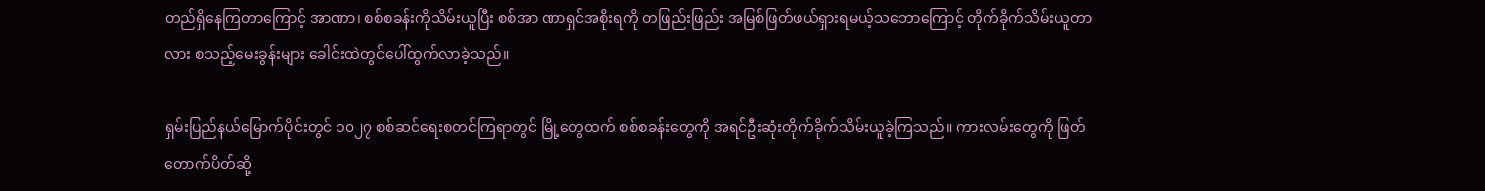တည်ရှိနေကြတာကြောင့် အာဏာ၊ စစ်စခန်းကိုသိမ်းယူပြီး စစ်အာ ဏာရှင်အစိုးရကို တဖြည်းဖြည်း အမြစ်ဖြတ်ဖယ်ရှားရမယ့်သဘောကြောင့် တိုက်ခိုက်သိမ်းယူတာလား စသည့်မေးခွန်းများ ခေါင်းထဲတွင်ပေါ်ထွက်လာခဲ့သည်။

ရှမ်းပြည်နယ်မြောက်ပိုင်းတွင် ၁၀၂၇ စစ်ဆင်ရေးစတင်ကြရာတွင် မြို့တွေထက် စစ်စခန်းတွေကို အရင်ဦးဆုံးတိုက်ခိုက်သိမ်းယူခဲ့ကြသည်။ ကားလမ်းတွေကို ဖြတ်တောက်ပိတ်ဆို့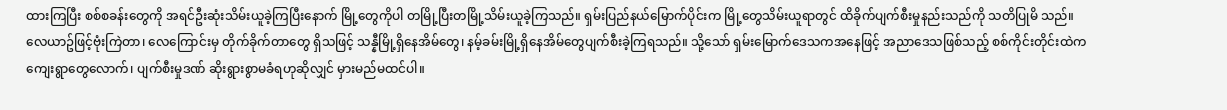ထားကြပြီး စစ်စခန်းတွေကို အရင်ဦးဆုံးသိမ်းယူခဲ့ကြပြီးနောက် မြို့တွေကိုပါ တမြို့ပြီးတမြို့သိမ်းယူခဲ့ကြသည်။ ရှမ်းပြည်နယ်မြောက်ပိုင်းက မြို့တွေသိမ်းယူရာတွင် ထိခိုက်ပျက်စီးမှုနည်းသည်ကို သတိပြုမိ သည်။ လေယာဥ်ဖြင့်ဗုံးကြဲတာ၊ လေကြောင်းမှ တိုက်ခိုက်တာတွေ ရှိသဖြင့် သန္နီမြို့ရှိနေအိမ်တွေ၊ နမ့်ခမ်းမြို့ရှိနေအိမ်တွေပျက်စီးခဲ့ကြရသည်။ သို့သော် ရှမ်းမြောက်ဒေသကအနေဖြင့် အညာဒေသဖြစ်သည့် စစ်ကိုင်းတိုင်းထဲက ကျေးရွာတွေလောက်၊ ပျက်စီးမှုဒဏ် ဆိုးရွားစွာမခံရဟုဆိုလျှင် မှားမည်မထင်ပါ။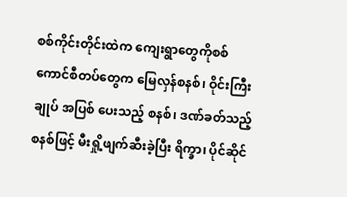စစ်ကိုင်းတိုင်းထဲက ကျေးရွာတွေကိုစစ်ကောင်စီတပ်တွေက မြေလှန်စနစ်၊ ဝိုင်းကြီးချုပ် အပြစ် ပေးသည့် စနစ်၊ ဒဏ်ခတ်သည့်စနစ်ဖြင့် မီးရှို့ဖျက်ဆီးခဲ့ပြီး ရိက္ခာ၊ ပိုင်ဆိုင်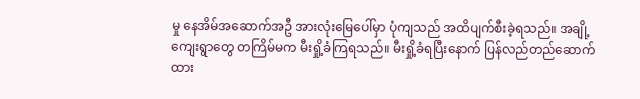မှု နေအိမ်အဆောက်အဦ အားလုံးမြေပေါ်မှာ ပုံကျသည် အထိပျက်စီးခဲ့ရသည်။ အချို့ ကျေးရွာတွေ တကြိမ်မက မီးရှို့ခံကြရသည်။ မီးရှို့ခံရပြီးနောက် ပြန်လည်တည်ဆောက်ထား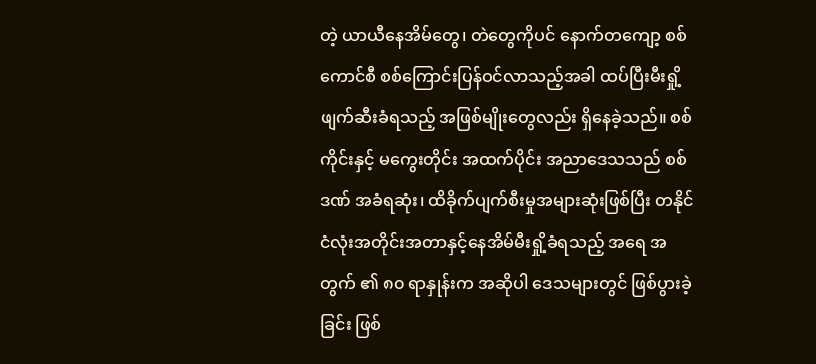တဲ့ ယာယီနေအိမ်တွေ၊ တဲတွေကိုပင် နောက်တကျော့ စစ်ကောင်စီ စစ်ကြောင်းပြန်ဝင်လာသည့်အခါ ထပ်ပြီးမီးရှို့ဖျက်ဆီးခံရသည့် အဖြစ်မျိုးတွေလည်း ရှိနေခဲ့သည်။ စစ်ကိုင်းနှင့် မကွေးတိုင်း အထက်ပိုင်း အညာဒေသသည် စစ်ဒဏ် အခံရဆုံး၊ ထိခိုက်ပျက်စီးမှုအများဆုံးဖြစ်ပြီး တနိုင်ငံလုံးအတိုင်းအတာနှင့်နေအိမ်မီးရှို့ခံရသည့် အရေ အတွက် ၏ ၈၀ ရာနှုန်းက အဆိုပါ ဒေသများတွင် ဖြစ်ပွားခဲ့ခြင်း ဖြစ်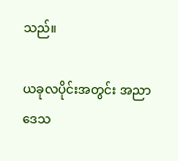သည်။

ယခုလပိုင်းအတွင်း အညာဒေသ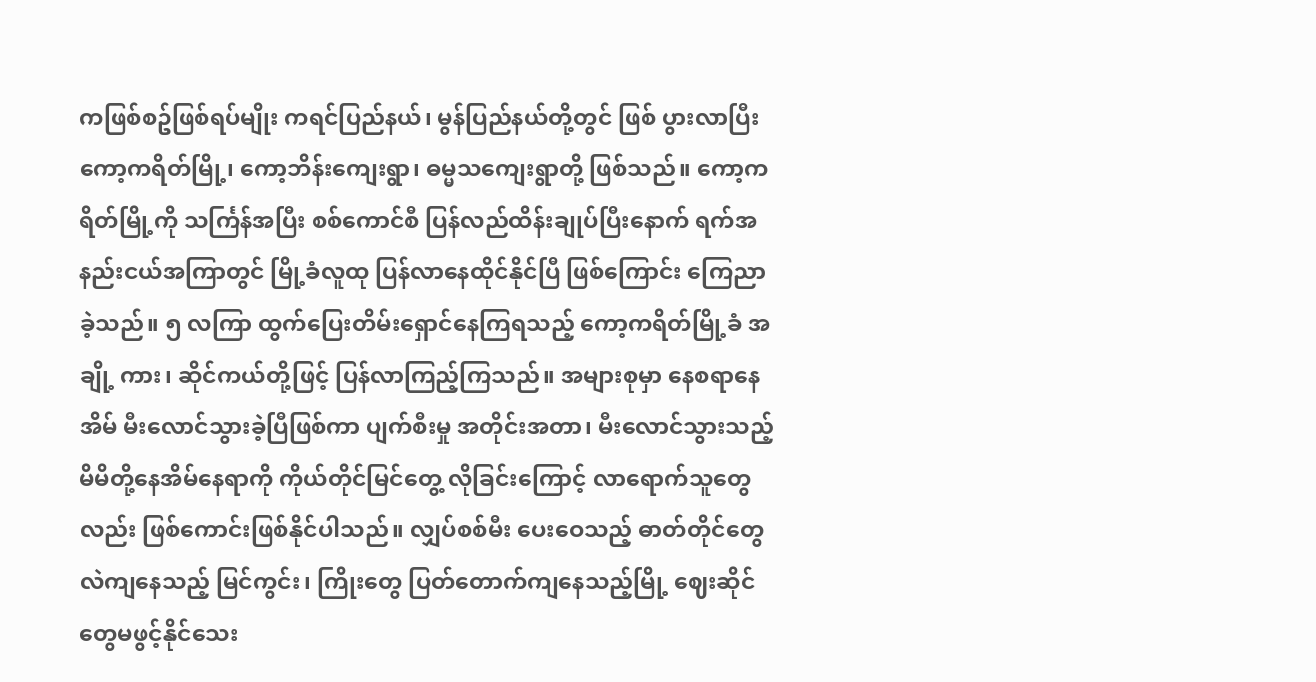ကဖြစ်စဥ်ဖြစ်ရပ်မျိုး ကရင်ပြည်နယ်၊ မွန်ပြည်နယ်တို့တွင် ဖြစ် ပွားလာပြီး ကော့ကရိတ်မြို့၊ ကော့ဘိန်းကျေးရွာ၊ ဓမ္မသကျေးရွာတို့ ဖြစ်သည်။ ကော့ကရိတ်မြို့ကို သင်္ကြန်အပြီး စစ်ကောင်စီ ပြန်လည်ထိန်းချုပ်ပြီးနောက် ရက်အနည်းငယ်အကြာတွင် မြို့ခံလူထု ပြန်လာနေထိုင်နိုင်ပြီ ဖြစ်ကြောင်း ကြေညာခဲ့သည်။ ၅ လကြာ ထွက်ပြေးတိမ်းရှောင်နေကြရသည့် ကော့ကရိတ်မြို့ခံ အချို့ ကား၊ ဆိုင်ကယ်တို့ဖြင့် ပြန်လာကြည့်ကြသည်။ အများစုမှာ နေစရာနေ အိမ် မီးလောင်သွားခဲ့ပြီဖြစ်ကာ ပျက်စီးမှု အတိုင်းအတာ၊ မီးလောင်သွားသည့် မိမိတို့နေအိမ်နေရာကို ကိုယ်တိုင်မြင်တွေ့ လိုခြင်းကြောင့် လာရောက်သူတွေလည်း ဖြစ်ကောင်းဖြစ်နိုင်ပါသည်။ လျှပ်စစ်မီး ပေးဝေသည့် ဓာတ်တိုင်တွေလဲကျနေသည့် မြင်ကွင်း၊ ကြိုးတွေ ပြတ်တောက်ကျနေသည့်မြို့ ဈေးဆိုင်တွေမဖွင့်နိုင်သေး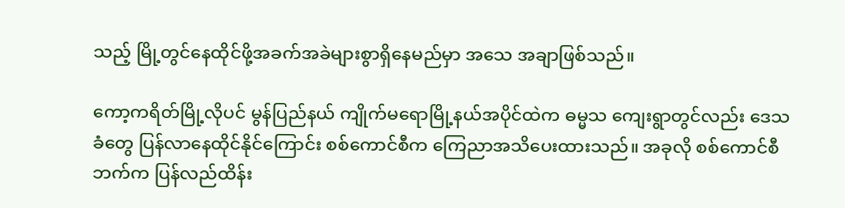သည့် မြို့တွင်နေထိုင်ဖို့အခက်အခဲများစွာရှိနေမည်မှာ အသေ အချာဖြစ်သည်။

ကော့ကရိတ်မြို့လိုပင် မွန်ပြည်နယ် ကျိုက်မရောမြို့နယ်အပိုင်ထဲက ဓမ္မသ ကျေးရွာတွင်လည်း ဒေသခံတွေ ပြန်လာနေထိုင်နိုင်ကြောင်း စစ်ကောင်စီက ကြေညာအသိပေးထားသည်။ အခုလို စစ်ကောင်စီဘက်က ပြန်လည်ထိန်း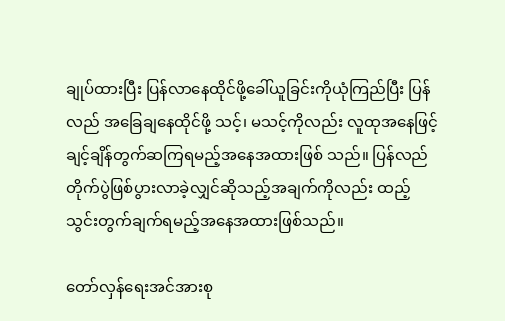ချုပ်ထားပြီး ပြန်လာနေထိုင်ဖို့ခေါ်ယူခြင်းကိုယုံကြည်ပြီး ပြန်လည် အခြေချနေထိုင်ဖို့ သင့်၊ မသင့်ကိုလည်း လူထုအနေဖြင့် ချင့်ချိန်တွက်ဆကြရမည့်အနေအထားဖြစ် သည်။ ပြန်လည်တိုက်ပွဲဖြစ်ပွားလာခဲ့လျှင်ဆိုသည့်အချက်ကိုလည်း ထည့်သွင်းတွက်ချက်ရမည့်အနေအထားဖြစ်သည်။

တော်လှန်ရေးအင်အားစု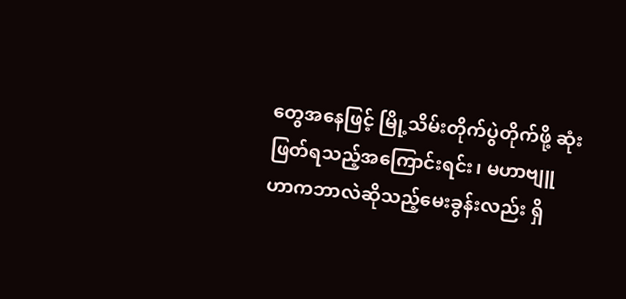တွေအနေဖြင့် မြို့သိမ်းတိုက်ပွဲတိုက်ဖို့ ဆုံးဖြတ်ရသည့်အကြောင်းရင်း၊ မဟာဗျူဟာကဘာလဲဆိုသည့်မေးခွန်းလည်း ရှိ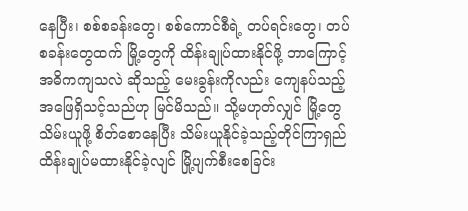နေပြီး၊ စစ်စခန်းတွေ၊ စစ်ကောင်စီရဲ့ တပ်ရင်းတွေ၊ တပ်စခန်းတွေထက် မြို့တွေကို ထိန်းချုပ်ထားနိုင်ဖို့ ဘာကြောင့် အဓိကကျသလဲ ဆိုသည့် မေးခွန်းကိုလည်း ကျေနပ်သည့်အဖြေရှိသင့်သည်ဟု မြင်မိသည်။ သို့မဟုတ်လျှင် မြို့တွေ သိမ်းယူဖို့ စိတ်စောနေပြီး သိမ်းယူနိုင်ခဲ့သည့်တိုင်ကြာရှည်ထိန်းချုပ်မထားနိုင်ခဲ့လျင် မြို့ပျက်စီးစေခြင်း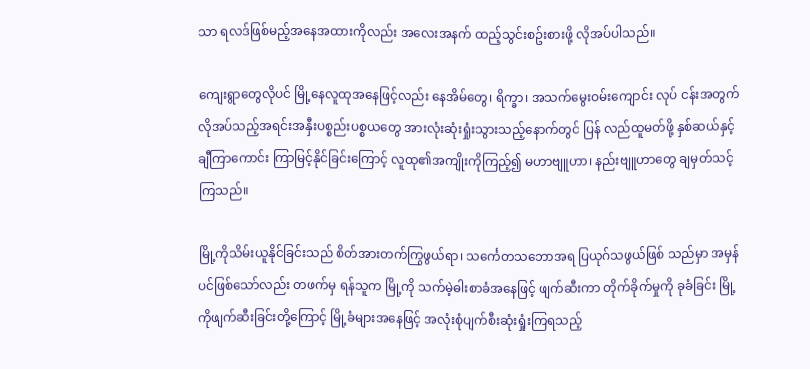သာ ရလဒ်ဖြစ်မည့်အနေအထားကိုလည်း အလေးအနက် ထည့်သွင်းစဥ်းစားဖို့ လိုအပ်ပါသည်။

ကျေးရွာတွေလိုပင် မြို့နေလူထုအနေဖြင့်လည်း နေအိမ်တွေ၊ ရိက္ခာ၊ အသက်မွေးဝမ်းကျောင်း လုပ် ငန်းအတွက် လိုအပ်သည့်အရင်းအနှီးပစ္စည်းပစ္စယတွေ အားလုံးဆုံးရှုံးသွားသည့်နောက်တွင် ပြန် လည်ထူမတ်ဖို့ နှစ်ဆယ်နှင့်ချီကြာကောင်း ကြာမြင့်နိုင်ခြင်းကြောင့် လူထု၏အကျိုးကိုကြည့်၍ မဟာဗျူဟာ၊ နည်းဗျူဟာတွေ ချမှတ်သင့်ကြသည်။

မြို့ကိုသိမ်းယူနိုင်ခြင်းသည် စိတ်အားတက်ကြွဖွယ်ရာ၊ သင်္ကေတသဘောအရ ပြယုဂ်သဖွယ်ဖြစ် သည်မှာ အမှန်ပင်ဖြစ်သော်လည်း တဖက်မှ ရန်သူက မြို့ကို သက်မဲ့ဓါးစာခံအနေဖြင့် ဖျက်ဆီးကာ တိုက်ခိုက်မှုကို ခုခံခြင်း မြို့ကိုဖျက်ဆီးခြင်းတို့ကြောင့် မြို့ခံများအနေဖြင့် အလုံးစုံပျက်စီးဆုံးရှုံးကြရသည့်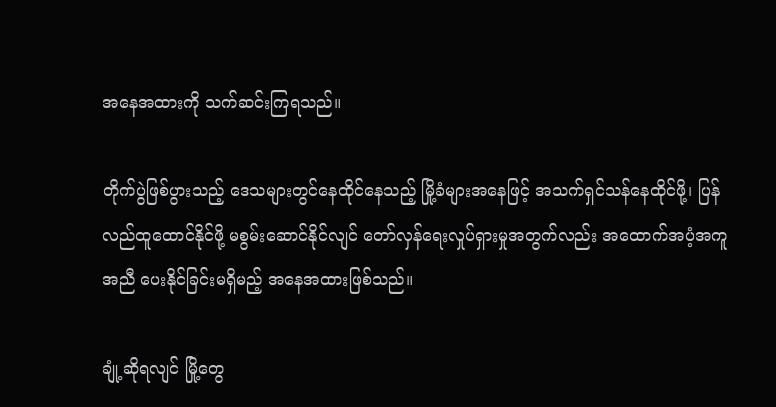အနေအထားကို သက်ဆင်းကြရသည်။

တိုက်ပွဲဖြစ်ပွားသည့် ဒေသများတွင်နေထိုင်နေသည့် မြို့ခံများအနေဖြင့် အသက်ရှင်သန်နေထိုင်ဖို့၊ ပြန်လည်ထူထောင်နိုင်ဖို့ မစွမ်းဆောင်နိုင်လျင် တော်လှန်ရေးလှုပ်ရှားမှုအတွက်လည်း အထောက်အပံ့အကူအညီ ပေးနိုင်ခြင်းမရှိမည့် အနေအထားဖြစ်သည်။

ချုံ့ဆိုရလျင် မြို့တွေ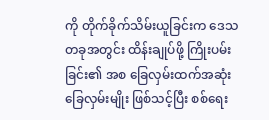ကို တိုက်ခိုက်သိမ်းယူခြင်းက ဒေသတခုအတွင်း ထိန်းချုပ်ဖို့ ကြိုးပမ်းခြင်း၏ အစ ခြေလှမ်းထက်အဆုံးခြေလှမ်းမျိုး ဖြစ်သင့်ပြီး စစ်ရေး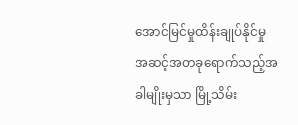အောင်မြင်မှုထိန်းချုပ်နိုင်မှု အဆင့်အတခုရောက်သည့်အခါမျိုးမှသာ မြို့သိမ်း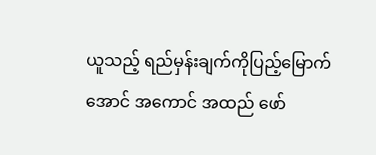ယူသည့် ရည်မှန်းချက်ကိုပြည့်မြောက်အောင် အကောင် အထည် ဖော်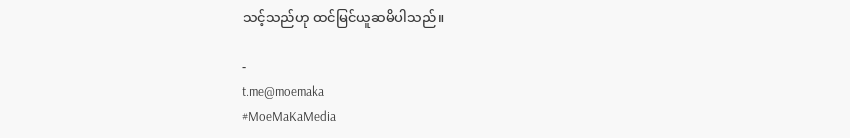သင့်သည်ဟု ထင်မြင်ယူဆမိပါသည်။

-
t.me@moemaka
#MoeMaKaMedia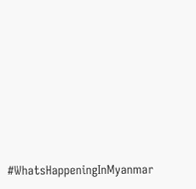#WhatsHappeningInMyanmar